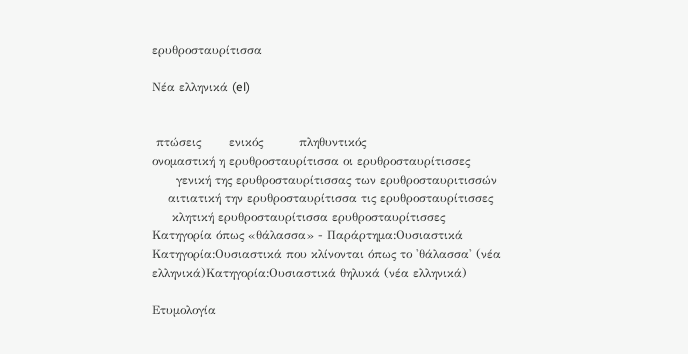ερυθροσταυρίτισσα

Νέα ελληνικά (el)


 πτώσεις       ενικός         πληθυντικός
ονομαστική η ερυθροσταυρίτισσα οι ερυθροσταυρίτισσες
      γενική της ερυθροσταυρίτισσας των ερυθροσταυριτισσών
    αιτιατική την ερυθροσταυρίτισσα τις ερυθροσταυρίτισσες
     κλητική ερυθροσταυρίτισσα ερυθροσταυρίτισσες
Κατηγορία όπως «θάλασσα» - Παράρτημα:Ουσιαστικά
Κατηγορία:Ουσιαστικά που κλίνονται όπως το 'θάλασσα' (νέα ελληνικά)Κατηγορία:Ουσιαστικά θηλυκά (νέα ελληνικά)

Ετυμολογία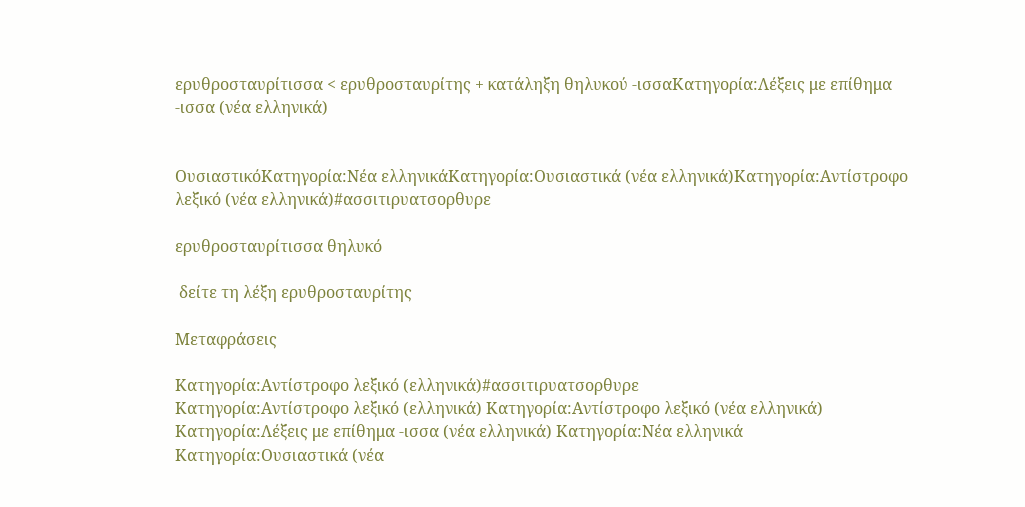ερυθροσταυρίτισσα < ερυθροσταυρίτης + κατάληξη θηλυκού -ισσαΚατηγορία:Λέξεις με επίθημα -ισσα (νέα ελληνικά)


ΟυσιαστικόΚατηγορία:Νέα ελληνικάΚατηγορία:Ουσιαστικά (νέα ελληνικά)Κατηγορία:Αντίστροφο λεξικό (νέα ελληνικά)#ασσιτιρυατσορθυρε

ερυθροσταυρίτισσα θηλυκό

 δείτε τη λέξη ερυθροσταυρίτης

Μεταφράσεις

Κατηγορία:Αντίστροφο λεξικό (ελληνικά)#ασσιτιρυατσορθυρε
Κατηγορία:Αντίστροφο λεξικό (ελληνικά) Κατηγορία:Αντίστροφο λεξικό (νέα ελληνικά) Κατηγορία:Λέξεις με επίθημα -ισσα (νέα ελληνικά) Κατηγορία:Νέα ελληνικά Κατηγορία:Ουσιαστικά (νέα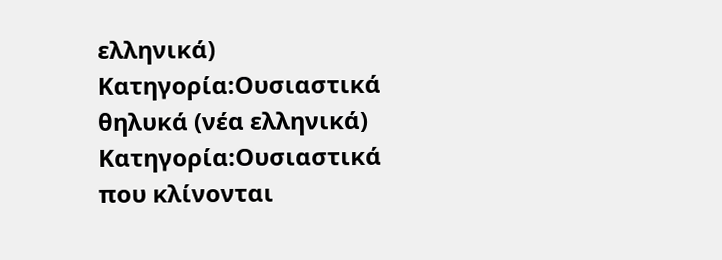ελληνικά) Κατηγορία:Ουσιαστικά θηλυκά (νέα ελληνικά) Κατηγορία:Ουσιαστικά που κλίνονται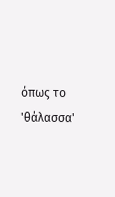όπως το 'θάλασσα'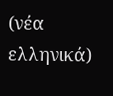(νέα ελληνικά)